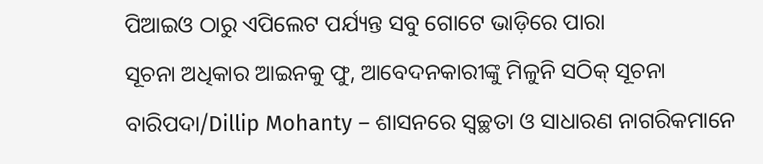ପିଆଇଓ ଠାରୁ ଏପିଲେଟ ପର୍ଯ୍ୟନ୍ତ ସବୁ ଗୋଟେ ଭାଡ଼ିରେ ପାରା
ସୂଚନା ଅଧିକାର ଆଇନକୁ ଫୁ, ଆବେଦନକାରୀଙ୍କୁ ମିଳୁନି ସଠିକ୍ ସୂଚନା
ବାରିପଦା/Dillip Mohanty – ଶାସନରେ ସ୍ୱଚ୍ଛତା ଓ ସାଧାରଣ ନାଗରିକମାନେ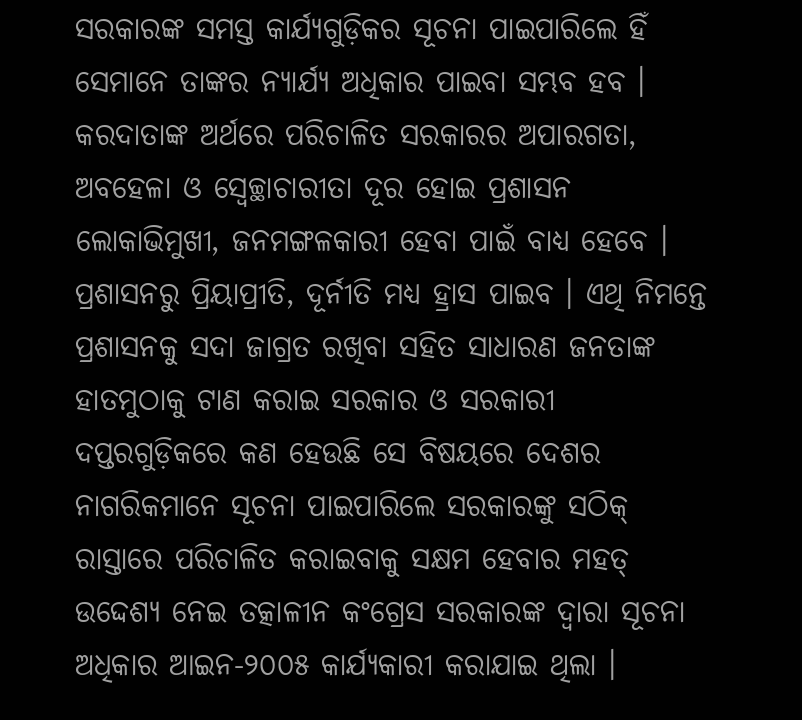ସରକାରଙ୍କ ସମସ୍ତ କାର୍ଯ୍ୟଗୁଡ଼ିକର ସୂଚନା ପାଇପାରିଲେ ହିଁ ସେମାନେ ତାଙ୍କର ନ୍ୟାର୍ଯ୍ୟ ଅଧିକାର ପାଇବା ସମ୍ଭବ ହବ । କରଦାତାଙ୍କ ଅର୍ଥରେ ପରିଚାଳିତ ସରକାରର ଅପାରଗତା, ଅବହେଳା ଓ ସ୍ୱେଚ୍ଛାଚାରୀତା ଦୂର ହୋଇ ପ୍ରଶାସନ ଲୋକାଭିମୁଖୀ, ଜନମଙ୍ଗଳକାରୀ ହେବା ପାଇଁ ବାଧ୍ୟ ହେବେ । ପ୍ରଶାସନରୁ ପ୍ରିୟାପ୍ରୀତି, ଦୂର୍ନୀତି ମଧ୍ୟ ହ୍ରାସ ପାଇବ । ଏଥି ନିମନ୍ତେ ପ୍ରଶାସନକୁ ସଦା ଜାଗ୍ରତ ରଖିବା ସହିତ ସାଧାରଣ ଜନତାଙ୍କ ହାତମୁଠାକୁ ଟାଣ କରାଇ ସରକାର ଓ ସରକାରୀ ଦପ୍ତରଗୁଡ଼ିକରେ କଣ ହେଉଛି ସେ ବିଷୟରେ ଦେଶର ନାଗରିକମାନେ ସୂଚନା ପାଇପାରିଲେ ସରକାରଙ୍କୁ ସଠିକ୍ ରାସ୍ତାରେ ପରିଚାଳିତ କରାଇବାକୁ ସକ୍ଷମ ହେବାର ମହତ୍ ଉଦ୍ଦେଶ୍ୟ ନେଇ ତତ୍କାଳୀନ କଂଗ୍ରେସ ସରକାରଙ୍କ ଦ୍ୱାରା ସୂଚନା ଅଧିକାର ଆଇନ-୨୦୦୫ କାର୍ଯ୍ୟକାରୀ କରାଯାଇ ଥିଲା ।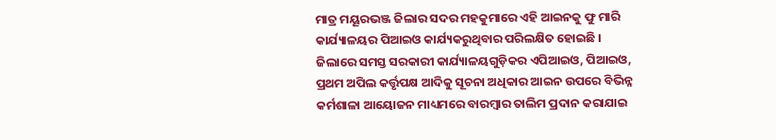ମାତ୍ର ମୟୂରଭଞ୍ଜ ଜିଲାର ସଦର ମହକୁମାରେ ଏହି ଆଇନକୁ ଫୁ ମାରି କାର୍ଯ୍ୟାଳୟର ପିଆଇଓ କାର୍ଯ୍ୟକରୁଥିବାର ପରିଲକ୍ଷିତ ହୋଇଛି । ଜିଲାରେ ସମସ୍ତ ସରକାରୀ କାର୍ଯ୍ୟାଳୟଗୁଡ଼ିକର ଏପିଆଇଓ, ପିଆଇଓ, ପ୍ରଥମ ଅପିଲ କର୍ତ୍ତୃପକ୍ଷ ଆଦିକୁ ସୂଚନା ଅଧିକାର ଆଇନ ଉପରେ ବିଭିନ୍ନ କର୍ମଶାଳା ଆୟୋଜନ ମାଧ୍ୟମରେ ବାରମ୍ବାର ତାଲିମ ପ୍ରଦାନ କରାଯାଇ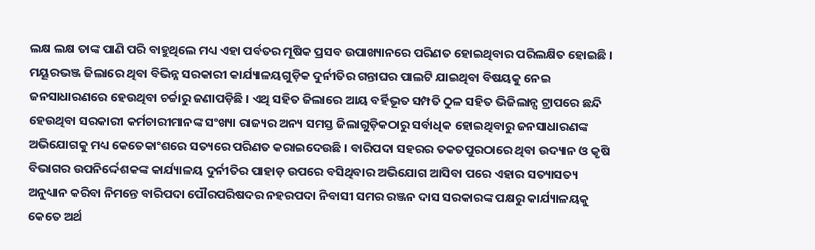ଲକ୍ଷ ଲକ୍ଷ ତାଙ୍କ ପାଣି ପରି ବାହୁଥିଲେ ମଧ୍ୟ ଏହା ପର୍ବତର ମୂଷିକ ପ୍ରସବ ଉପାଖ୍ୟାନରେ ପରିଣତ ହୋଇଥିବାର ପରିଲକ୍ଷିତ ହୋଇଛି ।
ମୟୂରଭଞ୍ଜ ଜିଲାରେ ଥିବା ବିଭିନ୍ନ ସରକାରୀ କାର୍ଯ୍ୟାଳୟଗୁଡ଼ିକ ଦୁର୍ନୀତିର ଗନ୍ତାଘର ପାଲଟି ଯାଇଥିବା ବିଷୟକୁ ନେଇ ଜନସାଧାରଣରେ ହେଉଥିବା ଚର୍ଚ୍ଚାରୁ ଜଣାପଡ଼ିଛି । ଏଥି ସହିତ ଜିଲାରେ ଆୟ ବର୍ହିଭୂତ ସମ୍ପତି ଠୁଳ ସହିତ ଭିଜିଲାନ୍ସ ଟ୍ରାପରେ ଛନ୍ଦି ହେଉଥିବା ସରକାରୀ କର୍ମଚାରୀମାନଙ୍କ ସଂଖ୍ୟା ରାଜ୍ୟର ଅନ୍ୟ ସମସ୍ତ ଜିଲାଗୁଡ଼ିକଠାରୁ ସର୍ବାଧିକ ହୋଇଥିବାରୁ ଜନସାଧାରଣଙ୍କ ଅଭିଯୋଗକୁ ମଧ୍ୟ କେତେକାଂଶରେ ସତ୍ୟରେ ପରିଣତ କରାଇଦେଉଛି । ବାରିପଦା ସହରର ତକତପୁରଠାରେ ଥିବା ଉଦ୍ୟାନ ଓ କୃଷି ବିଭାଗର ଉପନିର୍ଦ୍ଦେଶକଙ୍କ କାର୍ଯ୍ୟାଳୟ ଦୁର୍ନୀତିର ପାହାଡ଼ ଉପରେ ବସିଥିବାର ଅଭିଯୋଗ ଆସିବା ପରେ ଏହାର ସତ୍ୟାସତ୍ୟ ଅନୁଧ୍ୟାନ କରିବା ନିମନ୍ତେ ବାରିପଦା ପୌରପରିଷଦର ନହରପଦା ନିବାସୀ ସମର ରଞ୍ଜନ ଦାସ ସରକାରଙ୍କ ପକ୍ଷରୁ କାର୍ଯ୍ୟାଳୟକୁ କେତେ ଅର୍ଥ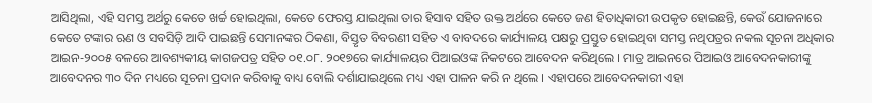ଆସିଥିଲା, ଏହି ସମସ୍ତ ଅର୍ଥରୁ କେତେ ଖର୍ଚ୍ଚ ହୋଇଥିଲା, କେତେ ଫେରସ୍ତ ଯାଇଥିଲା ତାର ହିସାବ ସହିତ ଉକ୍ତ ଅର୍ଥରେ କେତେ ଜଣ ହିତାଧିକାରୀ ଉପକୃତ ହୋଇଛନ୍ତି, କେଉଁ ଯୋଜନାରେ କେତେ ଟଙ୍କାର ଋଣ ଓ ସବସିଡ଼ି ଆଦି ପାଇଛନ୍ତି ସେମାନଙ୍କର ଠିକଣା, ବିସ୍ତୃତ ବିବରଣୀ ସହିତ ଏ ବାବଦରେ କାର୍ଯ୍ୟାଳୟ ପକ୍ଷରୁ ପ୍ରସ୍ତୁତ ହୋଇଥିବା ସମସ୍ତ ନଥିପତ୍ରର ନକଲ ସୂଚନା ଅଧିକାର ଆଇନ-୨୦୦୫ ବଳରେ ଆବଶ୍ୟକୀୟ କାଗଜପତ୍ର ସହିତ ୦୧.୦୮. ୨୦୧୭ରେ କାର୍ଯ୍ୟାଳୟର ପିଆଇଓଙ୍କ ନିକଟରେ ଆବେଦନ କରିଥିଲେ । ମାତ୍ର ଆଇନରେ ପିଆଇଓ ଆବେଦନକାରୀଙ୍କୁ ଆବେଦନର ୩୦ ଦିନ ମଧ୍ୟରେ ସୂଚନା ପ୍ରଦାନ କରିବାକୁ ବାଧ୍ୟ ବୋଲି ଦର୍ଶାଯାଇଥିଲେ ମଧ୍ୟ ଏହା ପାଳନ କରି ନ ଥିଲେ । ଏହାପରେ ଆବେଦନକାରୀ ଏହା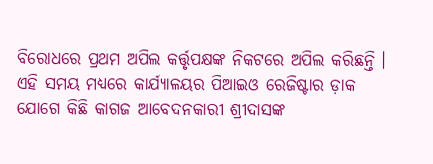ବିରୋଧରେ ପ୍ରଥମ ଅପିଲ କର୍ତ୍ତୃପକ୍ଷଙ୍କ ନିକଟରେ ଅପିଲ କରିଛନ୍ତି । ଏହି ସମୟ ମଧ୍ୟରେ କାର୍ଯ୍ୟାଳୟର ପିଆଇଓ ରେଜିଷ୍ଟାର ଡ଼ାକ ଯୋଗେ କିଛି କାଗଜ ଆବେଦନକାରୀ ଶ୍ରୀଦାସଙ୍କ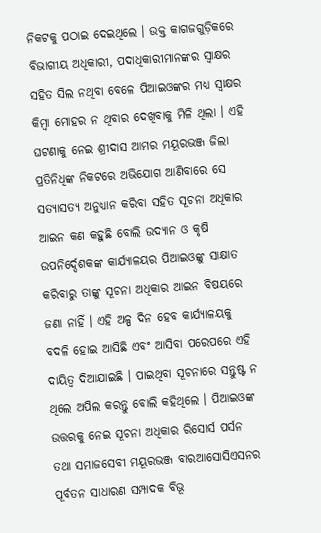ନିକଟକୁ ପଠାଇ ଦେଇଥିଲେ । ଉକ୍ତ କାଗଜଗୁଡ଼ିକରେ ବିଭାଗୀୟ ଅଧିକାରୀ, ପଦାଧିକାରୀମାନଙ୍କର ସ୍ୱାକ୍ଷର ସହିତ ସିଲ ନଥିବା ବେଳେ ପିଆଇଓଙ୍କର ମଧ୍ୟ ସ୍ୱାକ୍ଷର କିମ୍ବା ମୋହର ନ ଥିବାର ଦେଖିବାକୁ ମିଳି ଥିଲା । ଏହି ଘଟଣାକୁ ନେଇ ଶ୍ରୀଦାସ ଆମର ମୟୂରଭଞ୍ଜ ଜିଲା ପ୍ରତିନିଧିଙ୍କ ନିକଟରେ ଅଭିଯୋଗ ଆଣିବାରେ ସେ ସତ୍ୟାସତ୍ୟ ଅନୁଧ୍ୟାନ କରିବା ସହିତ ସୂଚନା ଅଧିକାର ଆଇନ କଣ କହୁଛି ବୋଲି ଉଦ୍ୟାନ ଓ କୃଷି ଉପନିର୍ଦ୍ଦେଶକଙ୍କ କାର୍ଯ୍ୟାଳୟର ପିଆଇଓଙ୍କୁ ସାକ୍ଷାତ କରିବାରୁ ତାଙ୍କୁ ସୂଚନା ଅଧିକାର ଆଇନ ବିଷୟରେ ଜଣା ନାହିଁ । ଏହି ଅଳ୍ପ ଦିନ ହେବ କାର୍ଯ୍ୟାଳୟକୁ ବଦଳି ହୋଇ ଆସିଛି ଏବଂ ଆସିବା ପରେପରେ ଏହି ଦାୟିତ୍ୱ ଦିଆଯାଇଛି । ପାଇଥିବା ସୂଚନାରେ ସନ୍ତୁଷ୍ଟ ନ ଥିଲେ ଅପିଲ କରନ୍ତୁ ବୋଲି କହିଥିଲେ । ପିଆଇଓଙ୍କ ଉତ୍ତରକୁ ନେଇ ସୂଚନା ଅଧିକାର ରିସୋର୍ସ ପର୍ସନ ତଥା ସମାଜସେବୀ ମୟୂରଭଞ୍ଜ ବାରଆସୋସିଏସନର ପୂର୍ବତନ ସାଧାରଣ ସମ୍ପାଦକ ବିଭୂ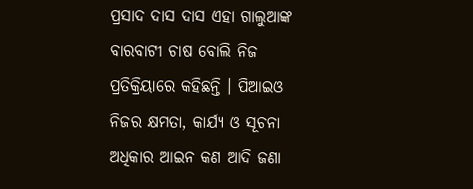ପ୍ରସାଦ ଦାସ ଦାସ ଏହା ଗାଲୁଆଙ୍କ ବାରବାଟୀ ଚାଷ ବୋଲି ନିଜ ପ୍ରତିକ୍ରିୟାରେ କହିଛନ୍ତି । ପିଆଇଓ ନିଜର କ୍ଷମତା, କାର୍ଯ୍ୟ ଓ ସୂଚନା ଅଧିକାର ଆଇନ କଣ ଆଦି ଜଣା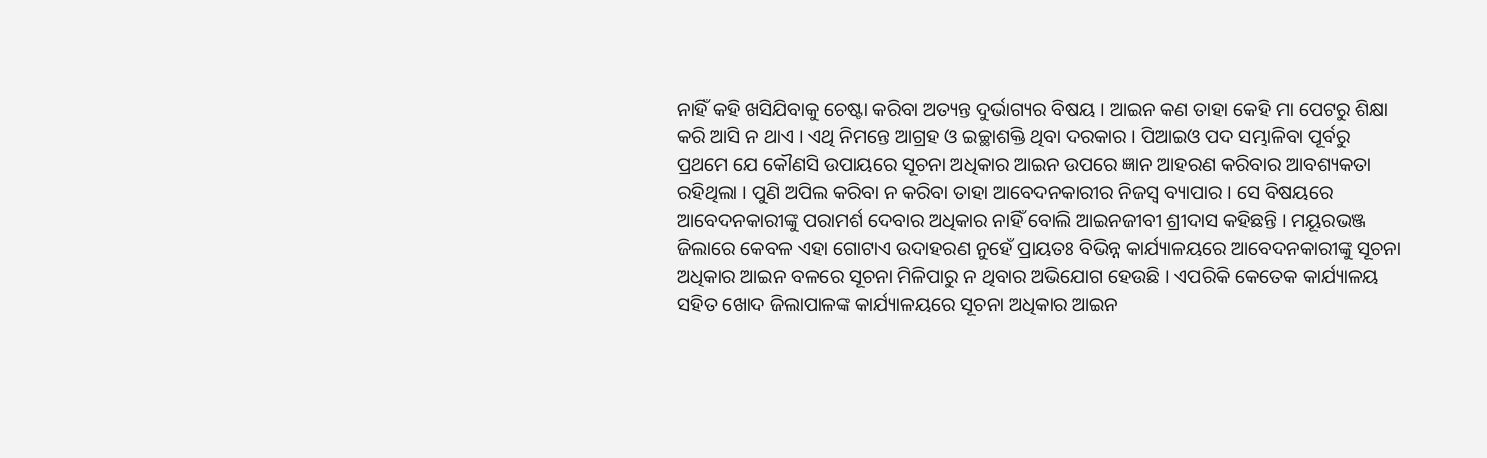ନାହିଁ କହି ଖସିଯିବାକୁ ଚେଷ୍ଟା କରିବା ଅତ୍ୟନ୍ତ ଦୁର୍ଭାଗ୍ୟର ବିଷୟ । ଆଇନ କଣ ତାହା କେହି ମା ପେଟରୁ ଶିକ୍ଷା କରି ଆସି ନ ଥାଏ । ଏଥି ନିମନ୍ତେ ଆଗ୍ରହ ଓ ଇଚ୍ଛାଶକ୍ତି ଥିବା ଦରକାର । ପିଆଇଓ ପଦ ସମ୍ଭାଳିବା ପୂର୍ବରୁ ପ୍ରଥମେ ଯେ କୌଣସି ଉପାୟରେ ସୂଚନା ଅଧିକାର ଆଇନ ଉପରେ ଜ୍ଞାନ ଆହରଣ କରିବାର ଆବଶ୍ୟକତା ରହିଥିଲା । ପୁଣି ଅପିଲ କରିବା ନ କରିବା ତାହା ଆବେଦନକାରୀର ନିଜସ୍ୱ ବ୍ୟାପାର । ସେ ବିଷୟରେ ଆବେଦନକାରୀଙ୍କୁ ପରାମର୍ଶ ଦେବାର ଅଧିକାର ନାହିଁ ବୋଲି ଆଇନଜୀବୀ ଶ୍ରୀଦାସ କହିଛନ୍ତି । ମୟୂରଭଞ୍ଜ ଜିଲାରେ କେବଳ ଏହା ଗୋଟାଏ ଉଦାହରଣ ନୁହେଁ ପ୍ରାୟତଃ ବିଭିନ୍ନ କାର୍ଯ୍ୟାଳୟରେ ଆବେଦନକାରୀଙ୍କୁ ସୂଚନା ଅଧିକାର ଆଇନ ବଳରେ ସୂଚନା ମିଳିପାରୁ ନ ଥିବାର ଅଭିଯୋଗ ହେଉଛି । ଏପରିକି କେତେକ କାର୍ଯ୍ୟାଳୟ ସହିତ ଖୋଦ ଜିଲାପାଳଙ୍କ କାର୍ଯ୍ୟାଳୟରେ ସୂଚନା ଅଧିକାର ଆଇନ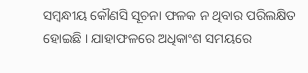ସମ୍ବନ୍ଧୀୟ କୌଣସି ସୂଚନା ଫଳକ ନ ଥିବାର ପରିଲକ୍ଷିତ ହୋଇଛି । ଯାହାଫଳରେ ଅଧିକାଂଶ ସମୟରେ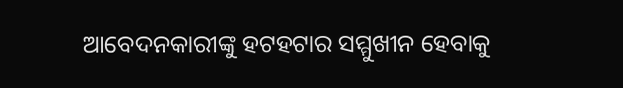ଆବେଦନକାରୀଙ୍କୁ ହଟହଟାର ସମ୍ମୁଖୀନ ହେବାକୁ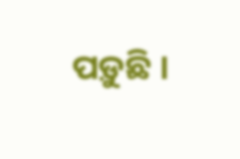ପଡ଼ୁଛି ।